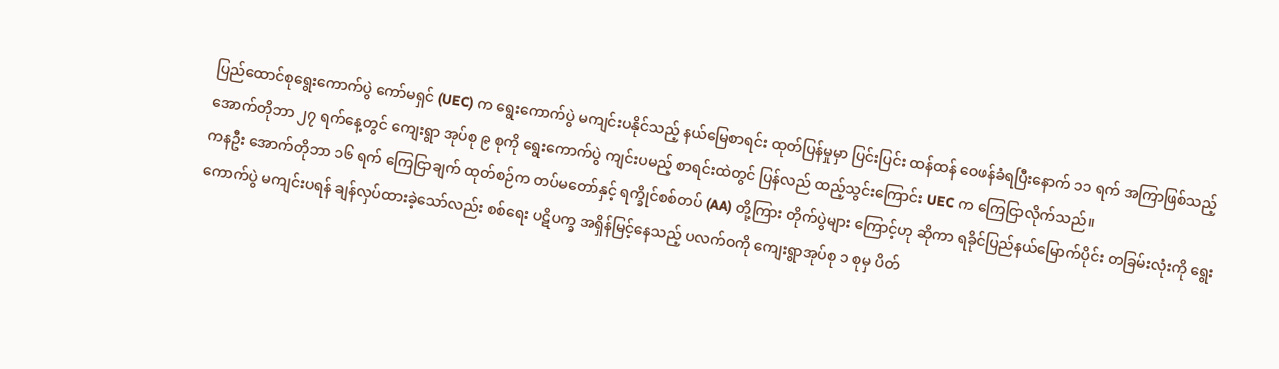ပြည်ထောင်စုရွေးကောက်ပွဲ ကော်မရှင် (UEC) က ရွေးကောက်ပွဲ မကျင်းပနိုင်သည့် နယ်မြေစာရင်း ထုတ်ပြန်မှုမှာ ပြင်းပြင်း ထန်ထန် ဝေဖန်ခံရပြီးနောက် ၁၁ ရက် အကြာဖြစ်သည့် အောက်တိုဘာ ၂၇ ရက်နေ့တွင် ကျေးရွာ အုပ်စု ၉ စုကို ရွေးကောက်ပွဲ ကျင်းပမည့် စာရင်းထဲတွင် ပြန်လည် ထည့်သွင်းကြောင်း UEC က ကြေငြာလိုက်သည်။
ကနဦး အောက်တိုဘာ ၁၆ ရက် ကြေငြာချက် ထုတ်စဉ်က တပ်မတော်နှင့် ရက္ခိုင်စစ်တပ် (AA) တို့ကြား တိုက်ပွဲများ ကြောင့်ဟု ဆိုကာ ရခိုင်ပြည်နယ်မြောက်ပိုင်း တခြမ်းလုံးကို ရွေးကောက်ပွဲ မကျင်းပရန် ချန်လှပ်ထားခဲ့သော်လည်း စစ်ရေး ပဋိပက္ခ အရှိန်မြင့်နေသည့် ပလက်ဝကို ကျေးရွာအုပ်စု ၁ စုမှ ပိတ်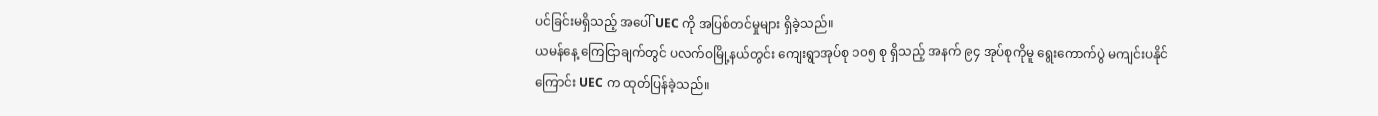ပင်ခြင်းမရှိသည့် အပေါ် UEC ကို အပြစ်တင်မှုများ ရှိခဲ့သည်။
ယမန်နေ့ ကြေငြာချက်တွင် ပလက်ဝမြို့နယ်တွင်း ကျေးရွာအုပ်စု ၁၀၅ စု ရှိသည့် အနက် ၉၄ အုပ်စုကိုမူ ရွေးကောက်ပွဲ မကျင်းပနိုင်ကြောင်း UEC က ထုတ်ပြန်ခဲ့သည်။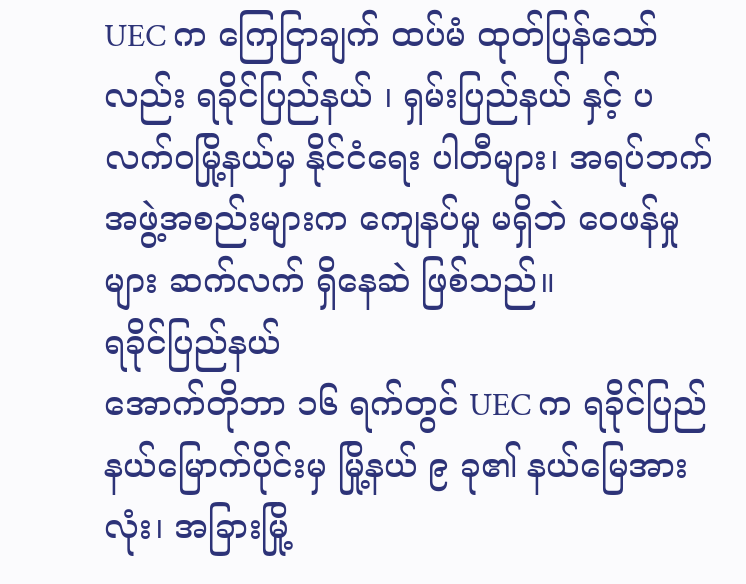UEC က ကြေငြာချက် ထပ်မံ ထုတ်ပြန်သော်လည်း ရခိုင်ပြည်နယ် ၊ ရှမ်းပြည်နယ် နှင့် ပလက်ဝမြို့နယ်မှ နိုင်ငံရေး ပါတီများ၊ အရပ်ဘက်အဖွဲ့အစည်းများက ကျေနပ်မှု မရှိဘဲ ဝေဖန်မှုများ ဆက်လက် ရှိနေဆဲ ဖြစ်သည်။
ရခိုင်ပြည်နယ်
အောက်တိုဘာ ၁၆ ရက်တွင် UEC က ရခိုင်ပြည်နယ်မြောက်ပိုင်းမှ မြို့နယ် ၉ ခု၏ နယ်မြေအားလုံး၊ အခြားမြို့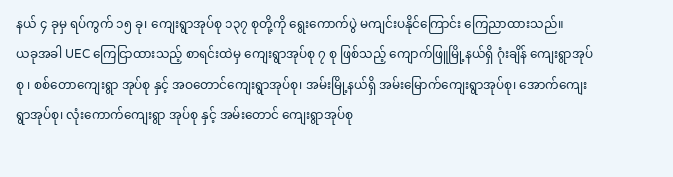နယ် ၄ ခုမှ ရပ်ကွက် ၁၅ ခု၊ ကျေးရွာအုပ်စု ၁၃၇ စုတို့ကို ရွေးကောက်ပွဲ မကျင်းပနိုင်ကြောင်း ကြေညာထားသည်။
ယခုအခါ UEC ကြေငြာထားသည့် စာရင်းထဲမှ ကျေးရွာအုပ်စု ၇ စု ဖြစ်သည့် ကျောက်ဖြူမြို့နယ်ရှိ ဂုံးချိန် ကျေးရွာအုပ်စု ၊ စစ်တောကျေးရွာ အုပ်စု နှင့် အဝတောင်ကျေးရွာအုပ်စု၊ အမ်းမြို့နယ်ရှိ အမ်းမြောက်ကျေးရွာအုပ်စု၊ အောက်ကျေးရွာအုပ်စု၊ လုံးကောက်ကျေးရွာ အုပ်စု နှင့် အမ်းတောင် ကျေးရွာအုပ်စု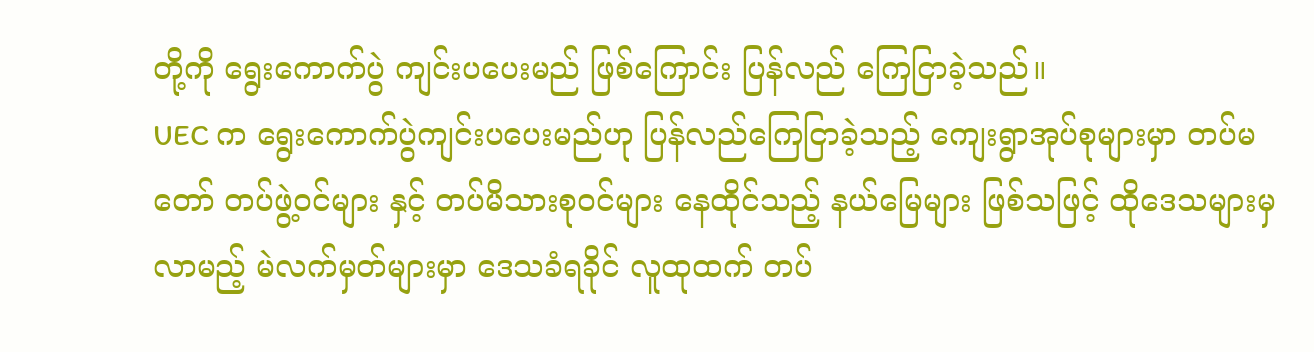တို့ကို ရွေးကောက်ပွဲ ကျင်းပပေးမည် ဖြစ်ကြောင်း ပြန်လည် ကြေငြာခဲ့သည်။
UEC က ရွေးကောက်ပွဲကျင်းပပေးမည်ဟု ပြန်လည်ကြေငြာခဲ့သည့် ကျေးရွာအုပ်စုများမှာ တပ်မတော် တပ်ဖွဲ့ဝင်များ နှင့် တပ်မိသားစုဝင်များ နေထိုင်သည့် နယ်မြေများ ဖြစ်သဖြင့် ထိုဒေသများမှ လာမည့် မဲလက်မှတ်များမှာ ဒေသခံရခိုင် လူထုထက် တပ်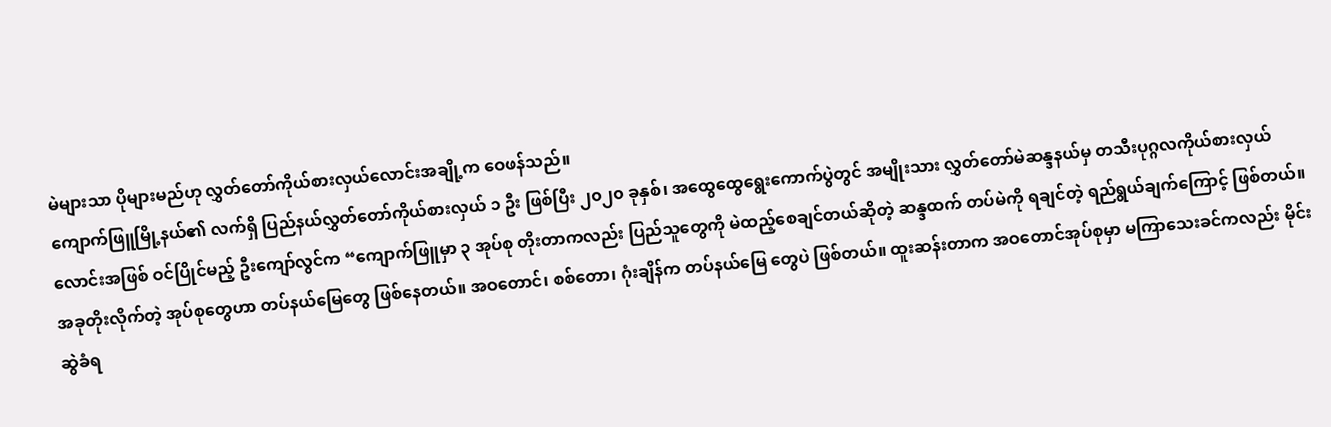မဲများသာ ပိုများမည်ဟု လွှတ်တော်ကိုယ်စားလှယ်လောင်းအချို့က ဝေဖန်သည်။
ကျောက်ဖြူမြို့နယ်၏ လက်ရှိ ပြည်နယ်လွှတ်တော်ကိုယ်စားလှယ် ၁ ဦး ဖြစ်ပြီး ၂၀၂၀ ခုနှစ်၊ အထွေထွေရွေးကောက်ပွဲတွင် အမျိုးသား လွှတ်တော်မဲဆန္ဒနယ်မှ တသီးပုဂ္ဂလကိုယ်စားလှယ်လောင်းအဖြစ် ဝင်ပြိုင်မည့် ဦးကျော်လွင်က “ကျောက်ဖြူမှာ ၃ အုပ်စု တိုးတာကလည်း ပြည်သူတွေကို မဲထည့်စေချင်တယ်ဆိုတဲ့ ဆန္ဒထက် တပ်မဲကို ရချင်တဲ့ ရည်ရွယ်ချက်ကြောင့် ဖြစ်တယ်။ အခုတိုးလိုက်တဲ့ အုပ်စုတွေဟာ တပ်နယ်မြေတွေ ဖြစ်နေတယ်။ အဝတောင်၊ စစ်တော၊ ဂုံးချိန်က တပ်နယ်မြေ တွေပဲ ဖြစ်တယ်။ ထူးဆန်းတာက အဝတောင်အုပ်စုမှာ မကြာသေးခင်ကလည်း မိုင်းဆွဲခံရ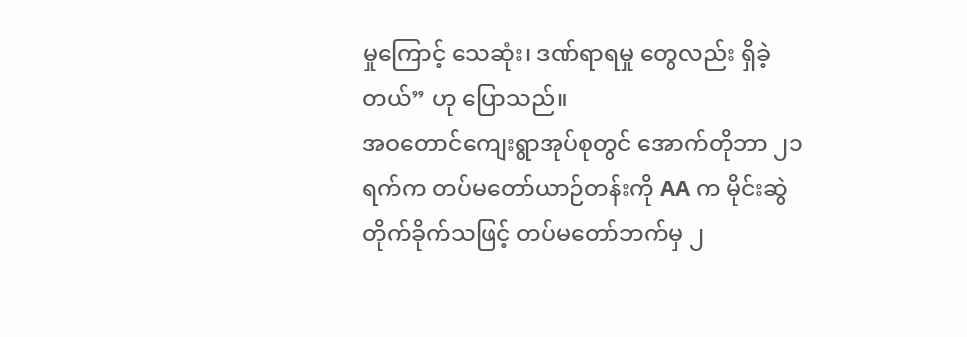မှုကြောင့် သေဆုံး၊ ဒဏ်ရာရမှု တွေလည်း ရှိခဲ့တယ်” ဟု ပြောသည်။
အဝတောင်ကျေးရွာအုပ်စုတွင် အောက်တိုဘာ ၂၁ ရက်က တပ်မတော်ယာဉ်တန်းကို AA က မိုင်းဆွဲတိုက်ခိုက်သဖြင့် တပ်မတော်ဘက်မှ ၂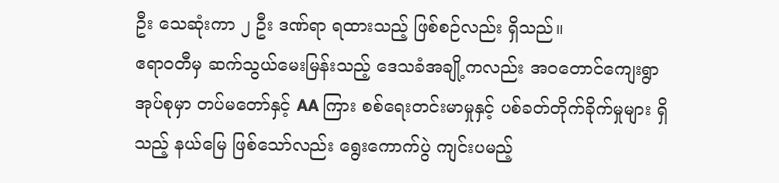ဦး သေဆုံးကာ ၂ ဦး ဒဏ်ရာ ရထားသည့် ဖြစ်စဉ်လည်း ရှိသည်။
ဧရာဝတီမှ ဆက်သွယ်မေးမြန်းသည့် ဒေသခံအချို့ကလည်း အဝတောင်ကျေးရွာအုပ်စုမှာ တပ်မတော်နှင့် AA ကြား စစ်ရေးတင်းမာမှုနှင့် ပစ်ခတ်တိုက်ခိုက်မှုများ ရှိသည့် နယ်မြေ ဖြစ်သော်လည်း ရွေးကောက်ပွဲ ကျင်းပမည့်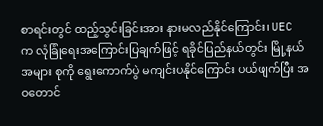စာရင်းတွင် ထည့်သွင်းခြင်းအား နားမလည်နိုင်ကြောင်း၊ UEC က လုံခြုံရေးအကြောင်းပြချက်ဖြင့် ရခိုင်ပြည်နယ်တွင်း မြို့နယ် အများ စုကို ရွေးကောက်ပွဲ မကျင်းပနိုင်ကြောင်း ပယ်ဖျက်ပြီး အဝတောင်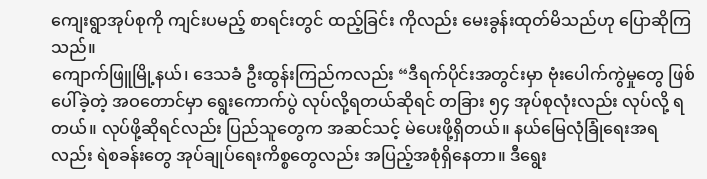ကျေးရွာအုပ်စုကို ကျင်းပမည့် စာရင်းတွင် ထည့်ခြင်း ကိုလည်း မေးခွန်းထုတ်မိသည်ဟု ပြောဆိုကြသည်။
ကျောက်ဖြူမြို့နယ်၊ ဒေသခံ ဦးထွန်းကြည်ကလည်း “ဒီရက်ပိုင်းအတွင်းမှာ ဗုံးပေါက်ကွဲမှုတွေ ဖြစ်ပေါ်ခဲ့တဲ့ အဝတောင်မှာ ရွေးကောက်ပွဲ လုပ်လို့ရတယ်ဆိုရင် တခြား ၅၄ အုပ်စုလုံးလည်း လုပ်လို့ ရတယ်။ လုပ်ဖို့ဆိုရင်လည်း ပြည်သူတွေက အဆင်သင့် မဲပေးဖို့ရှိတယ်။ နယ်မြေလုံခြုံရေးအရလည်း ရဲစခန်းတွေ အုပ်ချုပ်ရေးကိစ္စတွေလည်း အပြည့်အစုံရှိနေတာ။ ဒီရွေး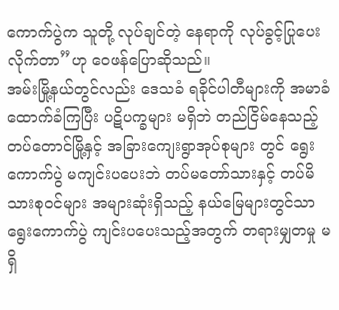ကောက်ပွဲက သူတို့ လုပ်ချင်တဲ့ နေရာကို လုပ်ခွင့်ပြုပေးလိုက်တာ”ဟု ဝေဖန်ပြောဆိုသည်။
အမ်းမြို့နယ်တွင်လည်း ဒေသခံ ရခိုင်ပါတီများကို အမာခံထောက်ခံကြပြီး ပဋိပက္ခများ မရှိဘဲ တည်ငြိမ်နေသည့် တပ်တောင်မြို့နှင့် အခြားကျေးရွာအုပ်စုများ တွင် ရွေးကောက်ပွဲ မကျင်းပပေးဘဲ တပ်မတော်သားနှင့် တပ်မိသားစုဝင်များ အများဆုံးရှိသည့် နယ်မြေများတွင်သာ ရွေးကောက်ပွဲ ကျင်းပပေးသည့်အတွက် တရားမျှတမှု မရှိ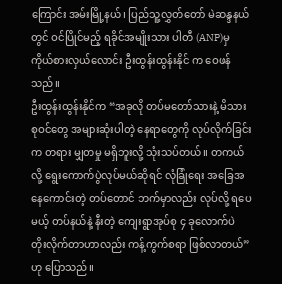ကြောင်း အမ်းမြို့နယ်၊ ပြည်သူ့လွှတ်တော် မဲဆန္ဒနယ်တွင် ဝင်ပြိုင်မည့် ရခိုင်အမျိုးသား ပါတီ (ANP)မှ ကိုယ်စားလှယ်လောင်း ဦးထွန်းထွန်းနိုင် က ဝေဖန်သည်။
ဦးထွန်းထွန်းနိုင်က “အခုလို တပ်မတော်သားနဲ့ မိသားစုဝင်တွေ အများဆုံးပါတဲ့ နေရာတွေကို လုပ်လိုက်ခြင်းက တရား မျှတမှု မရှိဘူးလို့ သုံးသပ်တယ်။ တကယ်လို့ ရွေးကောက်ပွဲလုပ်မယ်ဆိုရင် လုံခြုံရေး အခြေအနေကောင်းတဲ့ တပ်တောင် ဘက်မှာလည်း လုပ်လို့ ရပေမယ့် တပ်နယ်နဲ့ နီးတဲ့ ကျေးရွာအုပ်စု ၄ ခုလောက်ပဲ တိုးလိုက်တာဟာလည်း ကန့်ကွက်စရာ ဖြစ်လာတယ်” ဟု ပြောသည်။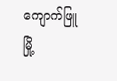ကျောက်ဖြူမြို့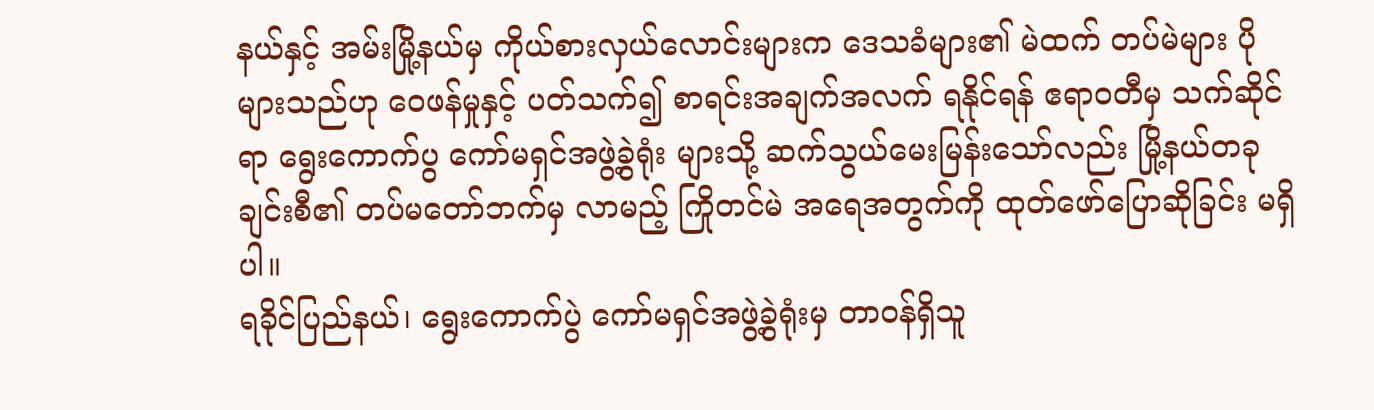နယ်နှင့် အမ်းမြို့နယ်မှ ကိုယ်စားလှယ်လောင်းများက ဒေသခံများ၏ မဲထက် တပ်မဲများ ပိုများသည်ဟု ဝေဖန်မှုနှင့် ပတ်သက်၍ စာရင်းအချက်အလက် ရနိုင်ရန် ဧရာဝတီမှ သက်ဆိုင်ရာ ရွေးကောက်ပွ ကော်မရှင်အဖွဲ့ခွဲရုံး များသို့ ဆက်သွယ်မေးမြန်းသော်လည်း မြို့နယ်တခုချင်းစီ၏ တပ်မတော်ဘက်မှ လာမည့် ကြိုတင်မဲ အရေအတွက်ကို ထုတ်ဖော်ပြောဆိုခြင်း မရှိပါ။
ရခိုင်ပြည်နယ်၊ ရွေးကောက်ပွဲ ကော်မရှင်အဖွဲ့ခွဲရုံးမှ တာဝန်ရှိသူ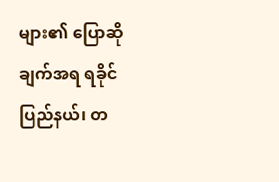များ၏ ပြောဆိုချက်အရ ရခိုင်ပြည်နယ်၊ တ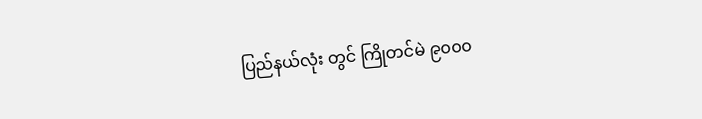ပြည်နယ်လုံး တွင် ကြိုတင်မဲ ၉၀၀၀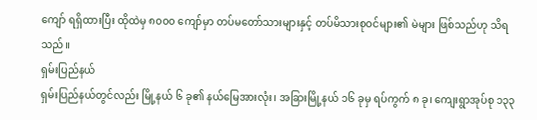ကျော် ရရှိထားပြီး ထိုထဲမှ ၈၀၀၀ ကျော်မှာ တပ်မတော်သားများနှင့် တပ်မိသားစုဝင်များ၏ မဲများ ဖြစ်သည်ဟု သိရသည်။
ရှမ်းပြည်နယ်
ရှမ်းပြည်နယ်တွင်လည်း မြို့နယ် ၆ ခု၏ နယ်မြေအားလုံး၊ အခြားမြို့နယ် ၁၆ ခုမှ ရပ်ကွက် ၈ ခု၊ ကျေးရွာအုပ်စု ၁၃၃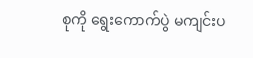စုကို ရွေးကောက်ပွဲ မကျင်းပ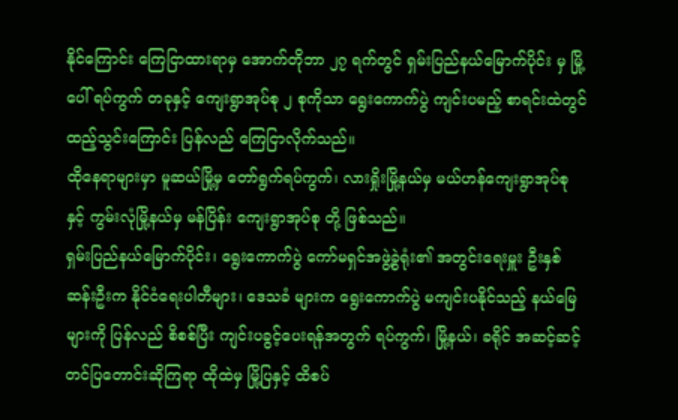နိုင်ကြောင်း ကြေငြာထားရာမှ အောက်တိုဘာ ၂၇ ရက်တွင် ရှမ်းပြည်နယ်မြောက်ပိုင်း မှ မြို့ပေါ် ရပ်ကွက် တခုနှင့် ကျေးရွာအုပ်စု ၂ စုကိုသာ ရွေးကောက်ပွဲ ကျင်းပမည့် စာရင်းထဲတွင် ထည့်သွင်းကြောင်း ပြန်လည် ကြေငြာလိုက်သည်။
ထိုနေရာများမှာ မူဆယ်မြို့မှ တော်ရွက်ရပ်ကွက်၊ လားရှိုးမြို့နယ်မှ မယ်ဟန်ကျေးရွာအုပ်စု နှင့် ကွမ်းလုံမြို့နယ်မှ မန်ပြိန်း ကျေးရွာအုပ်စု တို့ ဖြစ်သည်။
ရှမ်းပြည်နယ်မြောက်ပိုင်း၊ ရွေးကောက်ပွဲ ကော်မရှင်အဖွဲ့ခွဲရုံး၏ အတွင်းရေးမှူး ဦးနှစ်ဆန်းဦးက နိုင်ငံရေးပါတီများ၊ ဒေသခံ များက ရွေးကောက်ပွဲ မကျင်းပနိုင်သည့် နယ်မြေများကို ပြန်လည် စိစစ်ပြီး ကျင်းပခွင့်ပေးရန်အတွက် ရပ်ကွက်၊ မြို့နယ်၊ ခရိုင် အဆင့်ဆင့် တင်ပြတောင်းဆိုကြရာ ထိုထဲမှ မြို့ပြနှင့် ထိစပ်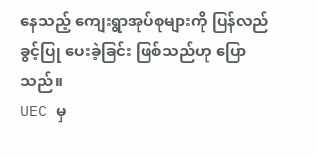နေသည့် ကျေးရွာအုပ်စုများကို ပြန်လည် ခွင့်ပြု ပေးခဲ့ခြင်း ဖြစ်သည်ဟု ပြောသည်။
UEC မှ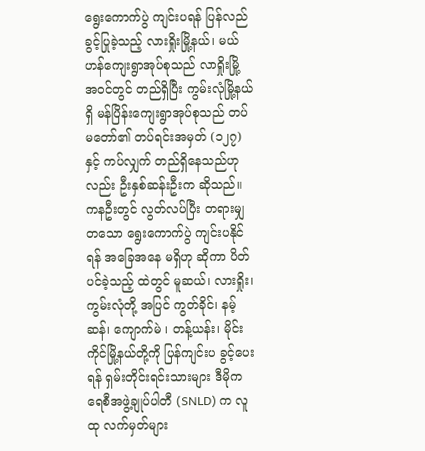ရွေးကောက်ပွဲ ကျင်းပရန် ပြန်လည်ခွင့်ပြုခဲ့သည့် လားရှိုးမြို့နယ်၊ မယ်ဟန်ကျေးရွာအုပ်စုသည် လာရှိုးမြို့ အဝင်တွင် တည်ရှိပြီး ကွမ်းလုံမြို့နယ်ရှိ မန်ပြိန်းကျေးရွာအုပ်စုသည် တပ်မတော်၏ တပ်ရင်းအမှတ် (၁၂၇) နှင့် ကပ်လျှက် တည်ရှိနေသည်ဟုလည်း ဦးနှစ်ဆန်းဦးက ဆိုသည်။
ကနဦးတွင် လွတ်လပ်ပြီး တရားမျှတသော ရွေးကောက်ပွဲ ကျင်းပနိုင်ရန် အခြေအနေ မရှိဟု ဆိုကာ ပိတ်ပင်ခဲ့သည့် ထဲတွင် မူဆယ်၊ လားရှိုး၊ ကွမ်းလုံတို့ အပြင် ကွတ်ခိုင်၊ နမ့်ဆန်၊ ကျောက်မဲ ၊ တန့်ယန်း၊ မိုင်းကိုင်မြို့နယ်တို့ကို ပြန်ကျင်းပ ခွင့်ပေးရန် ရှမ်းတိုင်းရင်းသားများ ဒီမိုကရေစီအဖွဲ့ချုပ်ပါတီ (SNLD) က လူထု လက်မှတ်များ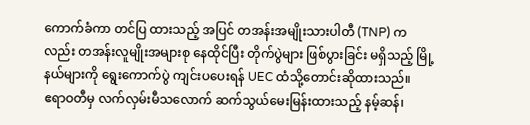ကောက်ခံကာ တင်ပြ ထားသည့် အပြင် တအန်းအမျိုးသားပါတီ (TNP) ကလည်း တအန်းလူမျိုးအများစု နေထိုင်ပြီး တိုက်ပွဲများ ဖြစ်ပွားခြင်း မရှိသည့် မြို့နယ်များကို ရွေးကောက်ပွဲ ကျင်းပပေးရန် UEC ထံသို့တောင်းဆိုထားသည်။
ဧရာဝတီမှ လက်လှမ်းမီသလောက် ဆက်သွယ်မေးမြန်းထားသည့် နမ့်ဆန်၊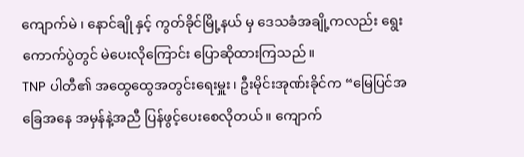ကျောက်မဲ ၊ နောင်ချို နှင့် ကွတ်ခိုင်မြို့နယ် မှ ဒေသခံအချို့ကလည်း ရွေးကောက်ပွဲတွင် မဲပေးလိုကြောင်း ပြောဆိုထားကြသည်။
TNP ပါတီ၏ အထွေထွေအတွင်းရေးမှူး၊ ဦးမိုင်းအုဏ်းခိုင်က “မြေပြင်အခြေအနေ အမှန်နဲ့အညီ ပြန်ဖွင့်ပေးစေလိုတယ်။ ကျောက်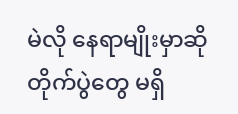မဲလို နေရာမျိုးမှာဆို တိုက်ပွဲတွေ မရှိ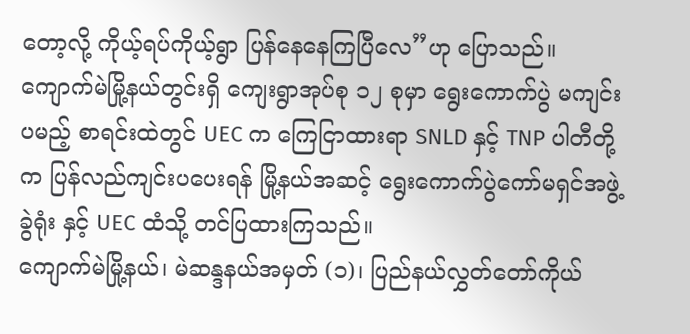တော့လို့ ကိုယ့်ရပ်ကိုယ့်ရွာ ပြန်နေနေကြပြီလေ”ဟု ပြောသည်။
ကျောက်မဲမြို့နယ်တွင်းရှိ ကျေးရွာအုပ်စု ၁၂ စုမှာ ရွေးကောက်ပွဲ မကျင်းပမည့် စာရင်းထဲတွင် UEC က ကြေငြာထားရာ SNLD နှင့် TNP ပါတီတို့က ပြန်လည်ကျင်းပပေးရန် မြို့နယ်အဆင့် ရွေးကောက်ပွဲကော်မရှင်အဖွဲ့ခွဲရုံး နှင့် UEC ထံသို့ တင်ပြထားကြသည်။
ကျောက်မဲမြို့နယ်၊ မဲဆန္ဒနယ်အမှတ် (၁)၊ ပြည်နယ်လွှတ်တော်ကိုယ်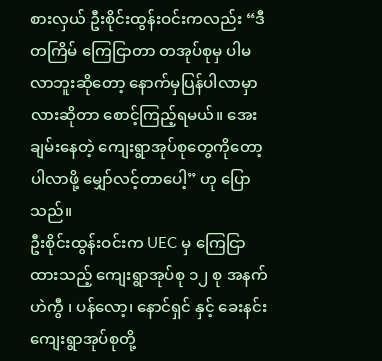စားလှယ် ဦးစိုင်းထွန်းဝင်းကလည်း “ဒီတကြိမ် ကြေငြာတာ တအုပ်စုမှ ပါမလာဘူးဆိုတော့ နောက်မှပြန်ပါလာမှာလားဆိုတာ စောင့်ကြည့်ရမယ်။ အေးချမ်းနေတဲ့ ကျေးရွာအုပ်စုတွေကိုတော့ ပါလာဖို့ မျှော်လင့်တာပေါ့” ဟု ပြောသည်။
ဦးစိုင်းထွန်းဝင်းက UEC မှ ကြေငြာထားသည့် ကျေးရွာအုပ်စု ၁၂ စု အနက် ဟဲကွီ ၊ ပန်လော့၊ နောင်ရှင် နှင့် ခေးနင်း ကျေးရွာအုပ်စုတို့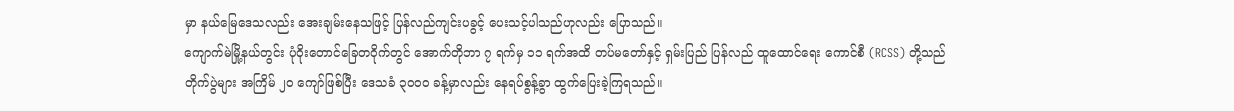မှာ နယ်မြေဒေသလည်း အေးချမ်းနေသဖြင့် ပြန်လည်ကျင်းပခွင့် ပေးသင့်ပါသည်ဟုလည်း ပြောသည်။
ကျောက်မဲမြို့နယ်တွင်း ပုံဝိုးတောင်ခြေတဝိုက်တွင် အောက်တိုဘာ ၇ ရက်မှ ၁၁ ရက်အထိ တပ်မတော်နှင့် ရှမ်းပြည် ပြန်လည် ထူထောင်ရေး ကောင်စီ (RCSS) တို့သည် တိုက်ပွဲများ အကြိမ် ၂၀ ကျော်ဖြစ်ပြီး ဒေသခံ ၃၀၀၀ ခန့်မှာလည်း နေရပ်စွန့်ခွာ ထွက်ပြေးခဲ့ကြရသည်။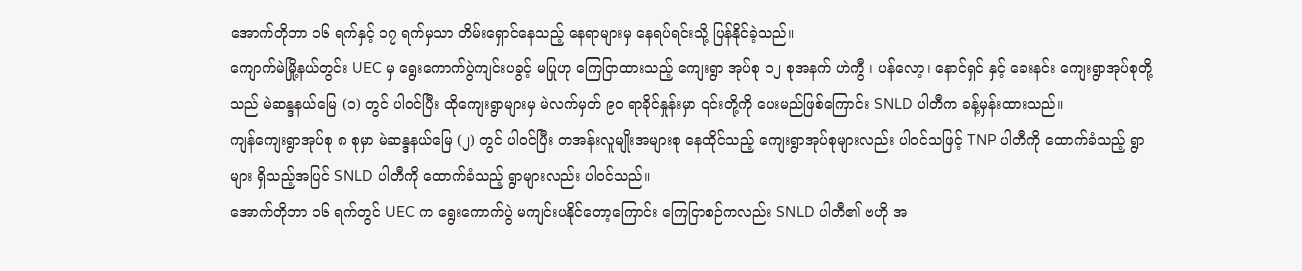အောက်တိုဘာ ၁၆ ရက်နှင့် ၁၇ ရက်မှသာ တိမ်းရှောင်နေသည့် နေရာများမှ နေရပ်ရင်းသို့ ပြန်နိုင်ခဲ့သည်။
ကျောက်မဲမြို့နယ်တွင်း UEC မှ ရွေးကောက်ပွဲကျင်းပခွင့် မပြုဟု ကြေငြာထားသည့် ကျေးရွာ အုပ်စု ၁၂ စုအနက် ဟဲကွီ ၊ ပန်လော့၊ နောင်ရှင် နှင့် ခေးနင်း ကျေးရွာအုပ်စုတို့သည် မဲဆန္ဒနယ်မြေ (၁) တွင် ပါဝင်ပြီး ထိုကျေးရွာများမှ မဲလက်မှတ် ၉၀ ရာခိုင်နှုန်းမှာ ၎င်းတို့ကို ပေးမည်ဖြစ်ကြောင်း SNLD ပါတီက ခန့်မှန်းထားသည်။
ကျန်ကျေးရွာအုပ်စု ၈ စုမှာ မဲဆန္ဒနယ်မြေ (၂) တွင် ပါဝင်ပြီး တအန်းလူမျိုးအများစု နေထိုင်သည့် ကျေးရွာအုပ်စုများလည်း ပါဝင်သဖြင့် TNP ပါတီကို ထောက်ခံသည့် ရွာများ ရှိသည့်အပြင် SNLD ပါတီကို ထောက်ခံသည့် ရွာများလည်း ပါဝင်သည်။
အောက်တိုဘာ ၁၆ ရက်တွင် UEC က ရွေးကောက်ပွဲ မကျင်းပနိုင်တော့ကြောင်း ကြေငြာစဉ်ကလည်း SNLD ပါတီ၏ ဗဟို အ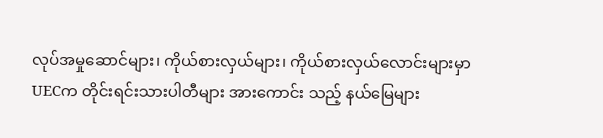လုပ်အမှုဆောင်များ၊ ကိုယ်စားလှယ်များ၊ ကိုယ်စားလှယ်လောင်းများမှာ UECက တိုင်းရင်းသားပါတီများ အားကောင်း သည့် နယ်မြေများ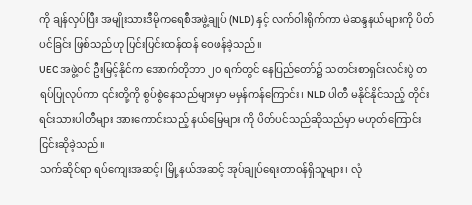ကို ချန်လှပ်ပြီး အမျိုးသားဒီမိုကရေစီအဖွဲ့ချုပ် (NLD) နှင့် လက်ဝါးရိုက်ကာ မဲဆန္ဒနယ်များကို ပိတ်ပင်ခြင်း ဖြစ်သည်ဟု ပြင်းပြင်းထန်ထန် ဝေဖန်ခဲ့သည်။
UEC အဖွဲ့ဝင် ဦးမြင့်နိုင်က အောက်တိုဘာ ၂၀ ရက်တွင် နေပြည်တော်၌ သတင်းစာရှင်းလင်းပွဲ တရပ်ပြုလုပ်ကာ ၎င်းတို့ကို စွပ်စွဲနေသည်များမှာ မမှန်ကန်ကြောင်း၊ NLD ပါတီ မနိုင်နိုင်သည့် တိုင်းရင်းသားပါတီများ အားကောင်းသည့် နယ်မြေများ ကို ပိတ်ပင်သည်ဆိုသည်မှာ မဟုတ်ကြောင်း ငြင်းဆိုခဲ့သည်။
သက်ဆိုင်ရာ ရပ်ကျေးအဆင့်၊ မြို့နယ်အဆင့် အုပ်ချုပ်ရေးတာဝန်ရှိသူများ၊ လုံ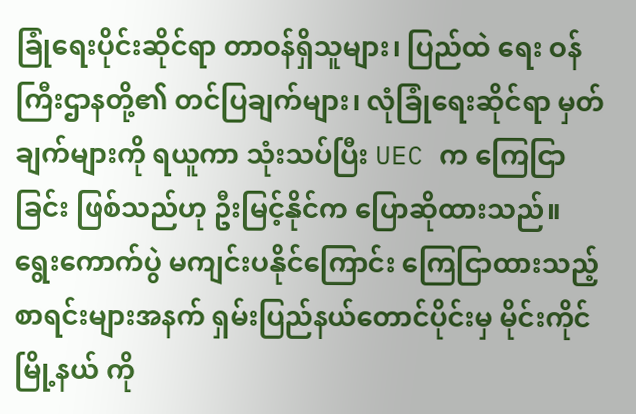ခြုံရေးပိုင်းဆိုင်ရာ တာဝန်ရှိသူများ၊ ပြည်ထဲ ရေး ဝန်ကြီးဌာနတို့၏ တင်ပြချက်များ၊ လုံခြုံရေးဆိုင်ရာ မှတ်ချက်များကို ရယူကာ သုံးသပ်ပြီး UEC က ကြေငြာခြင်း ဖြစ်သည်ဟု ဦးမြင့်နိုင်က ပြောဆိုထားသည်။
ရွေးကောက်ပွဲ မကျင်းပနိုင်ကြောင်း ကြေငြာထားသည့် စာရင်းများအနက် ရှမ်းပြည်နယ်တောင်ပိုင်းမှ မိုင်းကိုင်မြို့နယ် ကို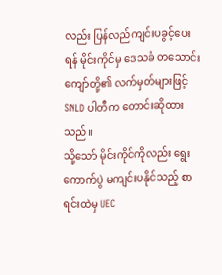လည်း ပြန်လည်ကျင်းပခွင့်ပေးရန် မိုင်းကိုင်မှ ဒေသခံ တသောင်းကျော်တို့၏ လက်မှတ်များဖြင့် SNLD ပါတီက တောင်းဆိုထားသည်။
သို့သော် မိုင်းကိုင်ကိုလည်း ရွေးကောက်ပွဲ မကျင်းပနိုင်သည့် စာရင်းထဲမှ UEC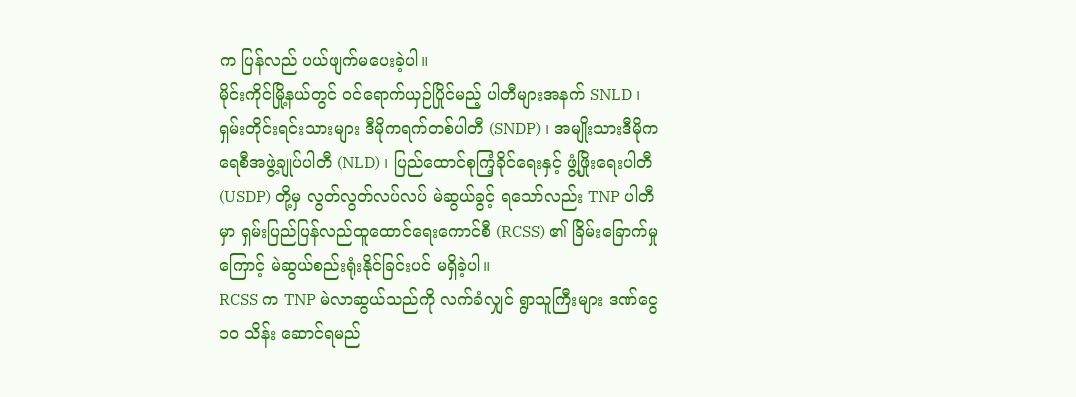က ပြန်လည် ပယ်ဖျက်မပေးခဲ့ပါ။
မိုင်းကိုင်မြို့နယ်တွင် ဝင်ရောက်ယှဉ်ပြိုင်မည့် ပါတီများအနက် SNLD ၊ ရှမ်းတိုင်းရင်းသားများ ဒီမိုကရက်တစ်ပါတီ (SNDP) ၊ အမျိုးသားဒီမိုကရေစီအဖွဲ့ချုပ်ပါတီ (NLD) ၊ ပြည်ထောင်စုကြံ့ခိုင်ရေးနှင့် ဖွံ့ဖြိုးရေးပါတီ(USDP) တို့မှ လွတ်လွတ်လပ်လပ် မဲဆွယ်ခွင့် ရသော်လည်း TNP ပါတီမှာ ရှမ်းပြည်ပြန်လည်ထူထောင်ရေးကောင်စီ (RCSS) ၏ ခြိမ်းခြောက်မှုကြောင့် မဲဆွယ်စည်းရုံးနိုင်ခြင်းပင် မရှိခဲ့ပါ။
RCSS က TNP မဲလာဆွယ်သည်ကို လက်ခံလျှင် ရွာသူကြီးများ ဒဏ်ငွေ ၁၀ သိန်း ဆောင်ရမည်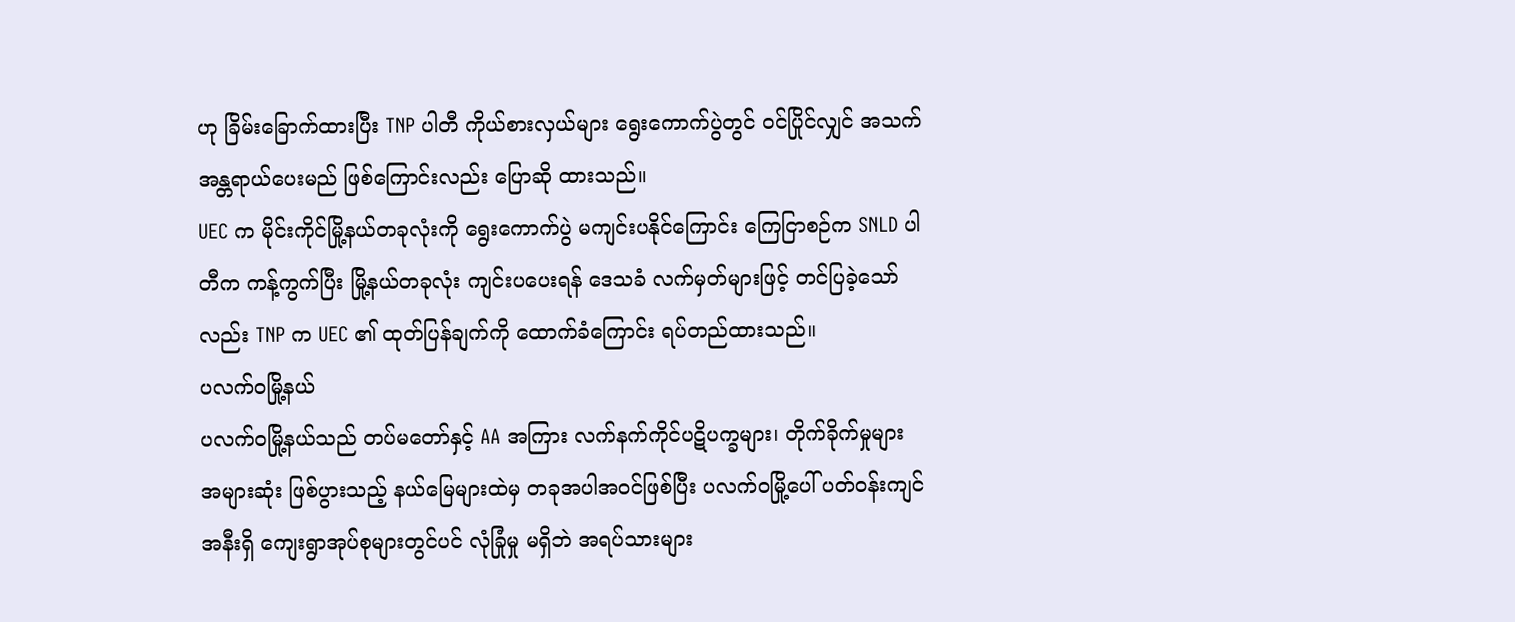ဟု ခြိမ်းခြောက်ထားပြီး TNP ပါတီ ကိုယ်စားလှယ်များ ရွေးကောက်ပွဲတွင် ဝင်ပြိုင်လျှင် အသက်အန္တရာယ်ပေးမည် ဖြစ်ကြောင်းလည်း ပြောဆို ထားသည်။
UEC က မိုင်းကိုင်မြို့နယ်တခုလုံးကို ရွေးကောက်ပွဲ မကျင်းပနိုင်ကြောင်း ကြေငြာစဉ်က SNLD ပါတီက ကန့်ကွက်ပြီး မြို့နယ်တခုလုံး ကျင်းပပေးရန် ဒေသခံ လက်မှတ်များဖြင့် တင်ပြခဲ့သော်လည်း TNP က UEC ၏ ထုတ်ပြန်ချက်ကို ထောက်ခံကြောင်း ရပ်တည်ထားသည်။
ပလက်ဝမြို့နယ်
ပလက်ဝမြို့နယ်သည် တပ်မတော်နှင့် AA အကြား လက်နက်ကိုင်ပဋိပက္ခများ၊ တိုက်ခိုက်မှုများ အများဆုံး ဖြစ်ပွားသည့် နယ်မြေများထဲမှ တခုအပါအဝင်ဖြစ်ပြီး ပလက်ဝမြို့ပေါ် ပတ်ဝန်းကျင်အနီးရှိ ကျေးရွာအုပ်စုများတွင်ပင် လုံခြုံမှု မရှိဘဲ အရပ်သားများ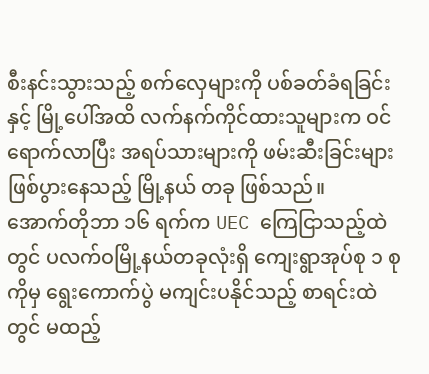စီးနင်းသွားသည့် စက်လှေများကို ပစ်ခတ်ခံရခြင်းနှင့် မြို့ပေါ်အထိ လက်နက်ကိုင်ထားသူများက ဝင်ရောက်လာပြီး အရပ်သားများကို ဖမ်းဆီးခြင်းများ ဖြစ်ပွားနေသည့် မြို့နယ် တခု ဖြစ်သည်။
အောက်တိုဘာ ၁၆ ရက်က UEC ကြေငြာသည့်ထဲတွင် ပလက်ဝမြို့နယ်တခုလုံးရှိ ကျေးရွာအုပ်စု ၁ စုကိုမှ ရွေးကောက်ပွဲ မကျင်းပနိုင်သည့် စာရင်းထဲတွင် မထည့်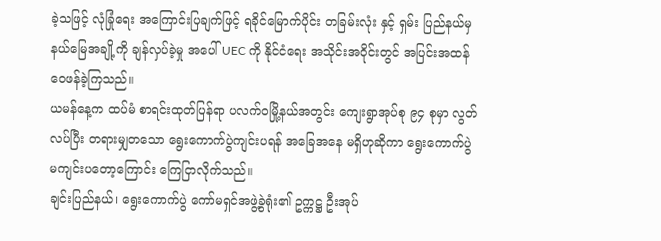ခဲ့သဖြင့် လုံခြုံရေး အကြောင်းပြချက်ဖြင့် ရခိုင်မြောက်ပိုင်း တခြမ်းလုံး နှင့် ရှမ်း ပြည်နယ်မှ နယ်မြေအချို့ကို ချန်လှပ်ခဲ့မှု အပေါ် UEC ကို နိုင်ငံရေး အသိုင်းအဝိုင်းတွင် အပြင်းအထန် ဝေဖန်ခဲ့ကြသည်။
ယမန်နေ့က ထပ်မံ စာရင်းထုတ်ပြန်ရာ ပလက်ဝမြို့နယ်အတွင်း ကျေးရွာအုပ်စု ၉၄ စုမှာ လွတ်လပ်ပြီး တရားမျှတသော ရွေးကောက်ပွဲကျင်းပရန် အခြေအနေ မရှိဟုဆိုကာ ရွေးကောက်ပွဲ မကျင်းပတော့ကြောင်း ကြေငြာလိုက်သည်။
ချင်းပြည်နယ်၊ ရွေးကောက်ပွဲ ကော်မရှင်အဖွဲ့ခွဲရုံး၏ ဥက္ကဋ္ဌ ဦးအုပ်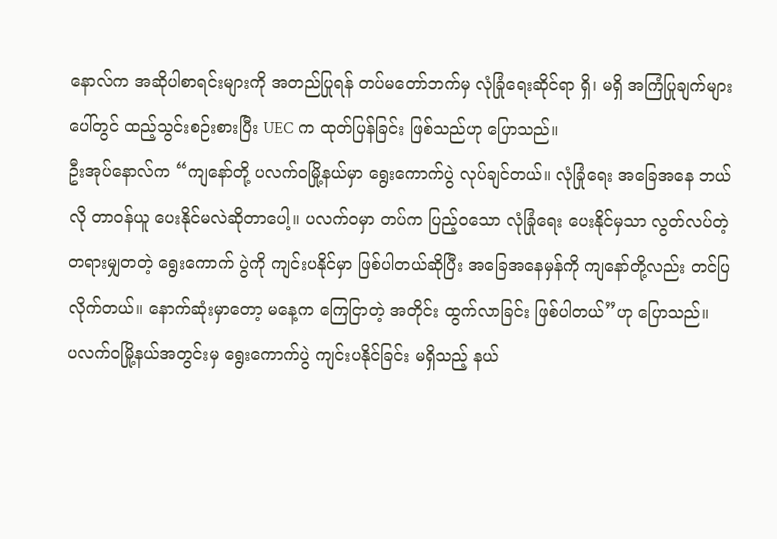နောလ်က အဆိုပါစာရင်းများကို အတည်ပြုရန် တပ်မတော်ဘက်မှ လုံခြုံရေးဆိုင်ရာ ရှိ၊ မရှိ အကြံပြုချက်များပေါ်တွင် ထည့်သွင်းစဉ်းစားပြီး UEC က ထုတ်ပြန်ခြင်း ဖြစ်သည်ဟု ပြောသည်။
ဦးအုပ်နောလ်က “ကျနော်တို့ ပလက်ဝမြို့နယ်မှာ ရွေးကောက်ပွဲ လုပ်ချင်တယ်။ လုံခြုံရေး အခြေအနေ ဘယ်လို တာဝန်ယူ ပေးနိုင်မလဲဆိုတာပေါ့။ ပလက်ဝမှာ တပ်က ပြည့်ဝသော လုံခြုံရေး ပေးနိုင်မှသာ လွတ်လပ်တဲ့ တရားမျှတတဲ့ ရွေးကောက် ပွဲကို ကျင်းပနိုင်မှာ ဖြစ်ပါတယ်ဆိုပြီး အခြေအနေမှန်ကို ကျနော်တို့လည်း တင်ပြလိုက်တယ်။ နောက်ဆုံးမှာတော့ မနေ့က ကြေငြာတဲ့ အတိုင်း ထွက်လာခြင်း ဖြစ်ပါတယ်”ဟု ပြောသည်။
ပလက်ဝမြို့နယ်အတွင်းမှ ရွေးကောက်ပွဲ ကျင်းပနိုင်ခြင်း မရှိသည့် နယ်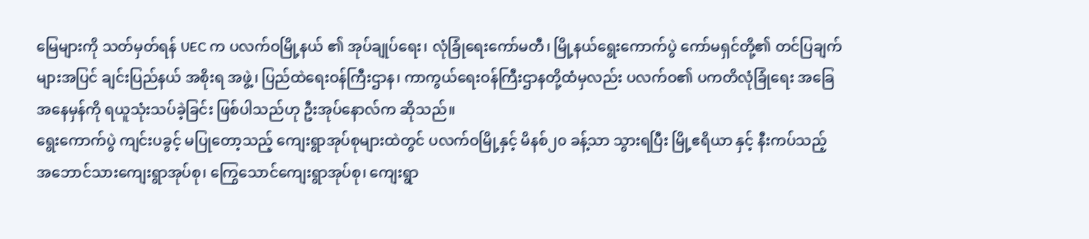မြေများကို သတ်မှတ်ရန် UEC က ပလက်ဝမြို့နယ် ၏ အုပ်ချုပ်ရေး၊ လုံခြုံရေးကော်မတီ၊ မြို့နယ်ရွေးကောက်ပွဲ ကော်မရှင်တို့၏ တင်ပြချက်များအပြင် ချင်းပြည်နယ် အစိုးရ အဖွဲ့၊ ပြည်ထဲရေးဝန်ကြီးဌာန၊ ကာကွယ်ရေးဝန်ကြီးဌာနတို့ထံမှလည်း ပလက်ဝ၏ ပကတိလုံခြုံရေး အခြေအနေမှန်ကို ရယူသုံးသပ်ခဲ့ခြင်း ဖြစ်ပါသည်ဟု ဦးအုပ်နောလ်က ဆိုသည်။
ရွေးကောက်ပွဲ ကျင်းပခွင့် မပြုတော့သည့် ကျေးရွာအုပ်စုများထဲတွင် ပလက်ဝမြို့နှင့် မိနစ်၂၀ ခန့်သာ သွားရပြီး မြို့ဧရိယာ နှင့် နီးကပ်သည့် အဘောင်သားကျေးရွာအုပ်စု၊ ကြွေသောင်ကျေးရွာအုပ်စု၊ ကျေးရွာ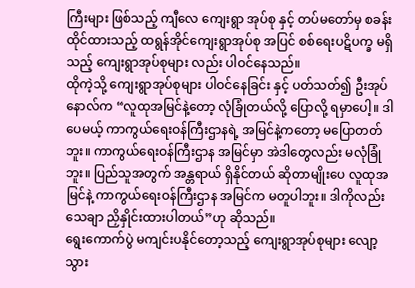ကြီးများ ဖြစ်သည့် ကျီလေ ကျေးရွာ အုပ်စု နှင့် တပ်မတော်မှ စခန်းထိုင်ထားသည့် ထရွန်အိုင်ကျေးရွာအုပ်စု အပြင် စစ်ရေးပဋိပက္ခ မရှိသည့် ကျေးရွာအုပ်စုများ လည်း ပါဝင်နေသည်။
ထိုကဲ့သို့ ကျေးရွာအုပ်စုများ ပါဝင်နေခြင်း နှင့် ပတ်သတ်၍ ဦးအုပ်နောလ်က “လူထုအမြင်နဲ့တော့ လုံခြုံတယ်လို့ ပြောလို့ ရမှာပေါ့။ ဒါပေမယ့် ကာကွယ်ရေးဝန်ကြီးဌာနရဲ့ အမြင်နဲ့ကတော့ မပြောတတ်ဘူး။ ကာကွယ်ရေးဝန်ကြီးဌာန အမြင်မှာ အဲဒါတွေလည်း မလုံခြုံဘူး။ ပြည်သူအတွက် အန္တရာယ် ရှိနိုင်တယ် ဆိုတာမျိုးပေ လူထုအမြင်နဲ့ ကာကွယ်ရေးဝန်ကြီးဌာန အမြင်က မတူပါဘူး။ ဒါကိုလည်း သေချာ ညှိနှိုင်းထားပါတယ်”ဟု ဆိုသည်။
ရွေးကောက်ပွဲ မကျင်းပနိုင်တော့သည့် ကျေးရွာအုပ်စုများ လျော့သွား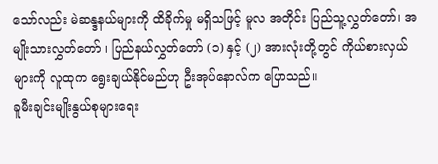သော်လည်း မဲဆန္ဒနယ်များကို ထိခိုက်မှု မရှိသဖြင့် မူလ အတိုင်း ပြည်သူ့လွှတ်တော်၊ အမျိုးသားလွှတ်တော် ၊ ပြည်နယ်လွှတ်တော် (၁) နှင့် (၂) အားလုံးတို့တွင် ကိုယ်စားလှယ်များကို လူထုက ရွေးချယ်နိုင်မည်ဟု ဦးအုပ်နောလ်က ပြောသည်။
ခူမီးချင်းမျိုးနွယ်စုများရေး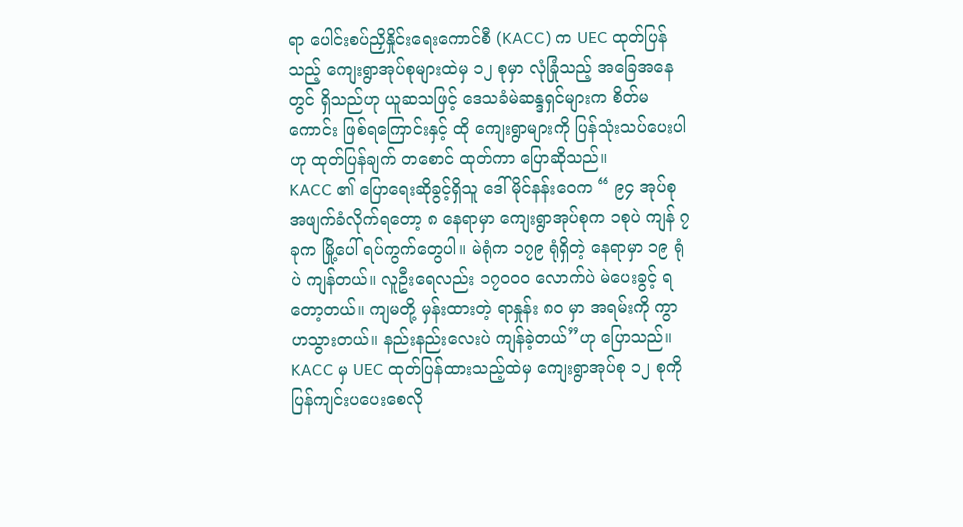ရာ ပေါင်းစပ်ညှိနှိုင်းရေးကောင်စီ (KACC) က UEC ထုတ်ပြန်သည့် ကျေးရွာအုပ်စုများထဲမှ ၁၂ စုမှာ လုံခြုံသည့် အခြေအနေတွင် ရှိသည်ဟု ယူဆသဖြင့် ဒေသခံမဲဆန္ဒရှင်များက စိတ်မကောင်း ဖြစ်ရကြောင်းနှင့် ထို ကျေးရွာများကို ပြန်သုံးသပ်ပေးပါဟု ထုတ်ပြန်ချက် တစောင် ထုတ်ကာ ပြောဆိုသည်။
KACC ၏ ပြောရေးဆိုခွင့်ရှိသူ ဒေါ်မိုင်နန်းဝေက “ ၉၄ အုပ်စု အဖျက်ခံလိုက်ရတော့ ၈ နေရာမှာ ကျေးရွာအုပ်စုက ၁စုပဲ ကျန် ၇ ခုက မြို့ပေါ် ရပ်ကွက်တွေပါ။ မဲရုံက ၁၇၉ ရုံရှိတဲ့ နေရာမှာ ၁၉ ရုံပဲ ကျန်တယ်။ လူဦးရေလည်း ၁၇၀၀၀ လောက်ပဲ မဲပေးခွင့် ရတော့တယ်။ ကျမတို့ မှန်းထားတဲ့ ရာနှုန်း ၈၀ မှာ အရမ်းကို ကွာဟသွားတယ်။ နည်းနည်းလေးပဲ ကျန်ခဲ့တယ်”ဟု ပြောသည်။
KACC မှ UEC ထုတ်ပြန်ထားသည့်ထဲမှ ကျေးရွာအုပ်စု ၁၂ စုကို ပြန်ကျင်းပပေးစေလို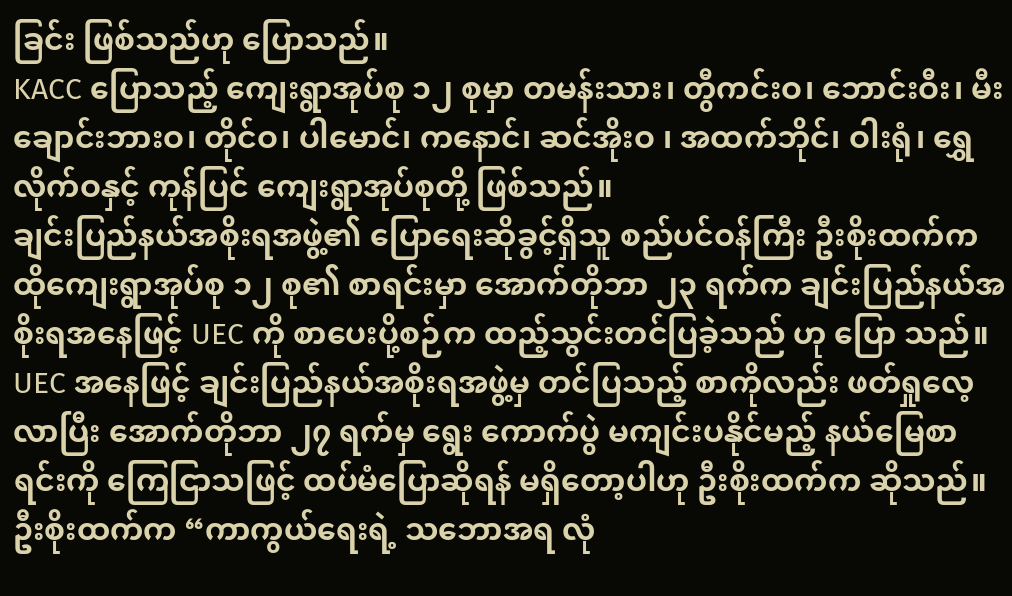ခြင်း ဖြစ်သည်ဟု ပြောသည်။
KACC ပြောသည့် ကျေးရွာအုပ်စု ၁၂ စုမှာ တမန်းသား၊ တွီကင်းဝ၊ ဘောင်းဝီး၊ မီးချောင်းဘားဝ၊ တိုင်ဝ၊ ပါမောင်၊ ကနောင်၊ ဆင်အိုးဝ ၊ အထက်ဘိုင်၊ ဝါးရုံ၊ ရွှေလိုက်ဝနှင့် ကုန်ပြင် ကျေးရွာအုပ်စုတို့ ဖြစ်သည်။
ချင်းပြည်နယ်အစိုးရအဖွဲ့၏ ပြောရေးဆိုခွင့်ရှိသူ စည်ပင်ဝန်ကြီး ဦးစိုးထက်က ထိုကျေးရွာအုပ်စု ၁၂ စု၏ စာရင်းမှာ အောက်တိုဘာ ၂၃ ရက်က ချင်းပြည်နယ်အစိုးရအနေဖြင့် UEC ကို စာပေးပို့စဉ်က ထည့်သွင်းတင်ပြခဲ့သည် ဟု ပြော သည်။
UEC အနေဖြင့် ချင်းပြည်နယ်အစိုးရအဖွဲ့မှ တင်ပြသည့် စာကိုလည်း ဖတ်ရှုလေ့လာပြီး အောက်တိုဘာ ၂၇ ရက်မှ ရွေး ကောက်ပွဲ မကျင်းပနိုင်မည့် နယ်မြေစာရင်းကို ကြေငြာသဖြင့် ထပ်မံပြောဆိုရန် မရှိတော့ပါဟု ဦးစိုးထက်က ဆိုသည်။
ဦးစိုးထက်က “ကာကွယ်ရေးရဲ့ သဘောအရ လုံ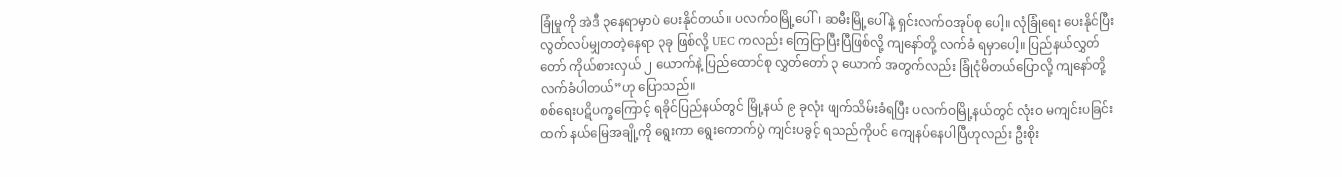ခြုံမှုကို အဲဒီ ၃နေရာမှာပဲ ပေးနိုင်တယ်။ ပလက်ဝမြို့ပေါ်၊ ဆမီးမြို့ပေါ်နဲ့ ရှင်းလက်ဝအုပ်စု ပေါ့။ လုံခြုံရေး ပေးနိုင်ပြီး လွတ်လပ်မျှတတဲ့နေရာ ၃ခု ဖြစ်လို့ UEC ကလည်း ကြေငြာပြီးပြီဖြစ်လို့ ကျနော်တို့ လက်ခံ ရမှာပေါ့။ ပြည်နယ်လွှတ်တော် ကိုယ်စားလှယ် ၂ ယောက်နဲ့ ပြည်ထောင်စု လွှတ်တော် ၃ ယောက် အတွက်လည်း ခြုံငုံမိတယ်ပြောလို့ ကျနော်တို့ လက်ခံပါတယ်”ဟု ပြောသည်။
စစ်ရေးပဋိပက္ခကြောင့် ရခိုင်ပြည်နယ်တွင် မြို့နယ် ၉ ခုလုံး ဖျက်သိမ်းခံရပြီး ပလက်ဝမြို့နယ်တွင် လုံးဝ မကျင်းပခြင်း ထက် နယ်မြေအချို့ကို ရွေးကာ ရွေးကောက်ပွဲ ကျင်းပခွင့် ရသည်ကိုပင် ကျေနပ်နေပါပြီဟုလည်း ဦးစိုး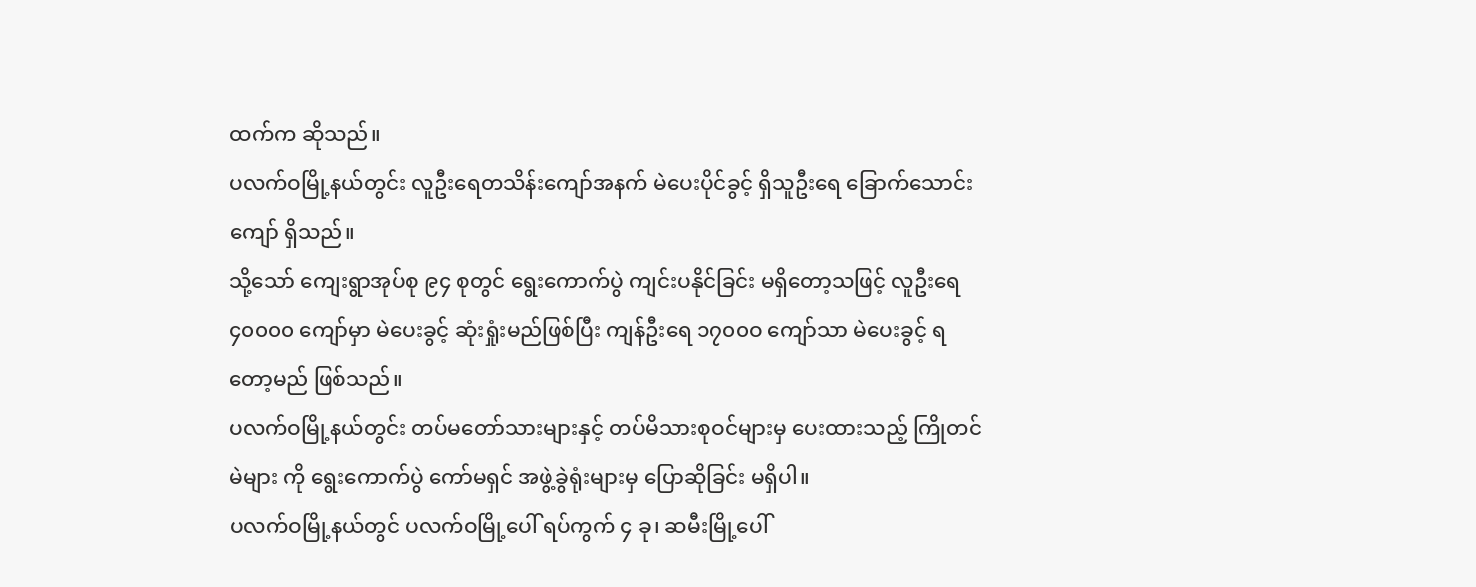ထက်က ဆိုသည်။
ပလက်ဝမြို့နယ်တွင်း လူဦးရေတသိန်းကျော်အနက် မဲပေးပိုင်ခွင့် ရှိသူဦးရေ ခြောက်သောင်းကျော် ရှိသည်။
သို့သော် ကျေးရွာအုပ်စု ၉၄ စုတွင် ရွေးကောက်ပွဲ ကျင်းပနိုင်ခြင်း မရှိတော့သဖြင့် လူဦးရေ ၄၀၀၀၀ ကျော်မှာ မဲပေးခွင့် ဆုံးရှုံးမည်ဖြစ်ပြီး ကျန်ဦးရေ ၁၇၀၀ဝ ကျော်သာ မဲပေးခွင့် ရတော့မည် ဖြစ်သည်။
ပလက်ဝမြို့နယ်တွင်း တပ်မတော်သားများနှင့် တပ်မိသားစုဝင်များမှ ပေးထားသည့် ကြိုတင်မဲများ ကို ရွေးကောက်ပွဲ ကော်မရှင် အဖွဲ့ခွဲရုံးများမှ ပြောဆိုခြင်း မရှိပါ။
ပလက်ဝမြို့နယ်တွင် ပလက်ဝမြို့ပေါ် ရပ်ကွက် ၄ ခု၊ ဆမီးမြို့ပေါ်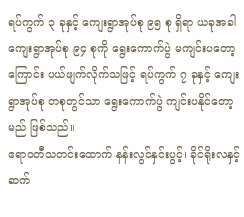ရပ်ကွက် ၃ ခုနှင့် ကျေးရွာအုပ်စု ၉၅ စု ရှိရာ ယခုအခါ ကျေးရွာအုပ်စု ၉၄ စုကို ရွေးကောက်ပွဲ မကျင်းပတော့ကြောင်း ပယ်ဖျက်လိုက်သဖြင့် ရပ်ကွက် ၇ ခုနှင့် ကျေးရွာအုပ်စု တစုတွင်သာ ရွေးကောက်ပွဲ ကျင်းပနိုင်တော့မည် ဖြစ်သည်။
ဧရာဝတီသတင်းထောက် နန်းလွင်နှင်းပွင့်၊ ခိုင်ရိုးလနှင့် ဆက်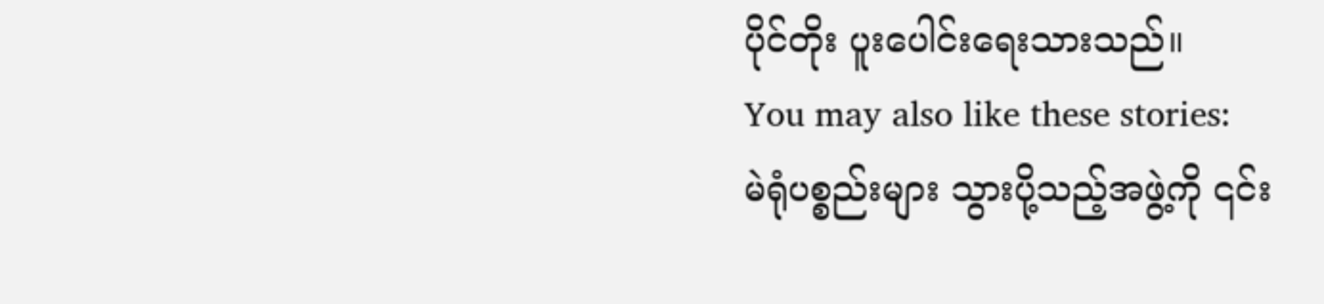ပိုင်တိုး ပူးပေါင်းရေးသားသည်။
You may also like these stories:
မဲရုံပစ္စည်းများ သွားပို့သည့်အဖွဲ့ကို ၎င်း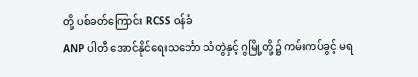တို့ ပစ်ခတ်ကြောင်း RCSS ဝန်ခံ
ANP ပါတီ အောင်နိုင်ရေးသင်္ဘော သံတွဲနှင့် ဂွမြို့တို့၌ ကမ်းကပ်ခွင့် မရ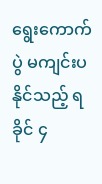ရွေးကောက်ပွဲ မကျင်းပနိုင်သည့် ရခိုင် ၄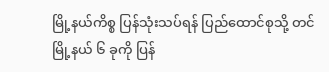မြို့နယ်ကိစ္စ ပြန်သုံးသပ်ရန် ပြည်ထောင်စုသို့ တင်
မြို့နယ် ၆ ခုကို ပြန်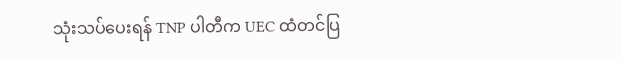သုံးသပ်ပေးရန် TNP ပါတီက UEC ထံတင်ပြ